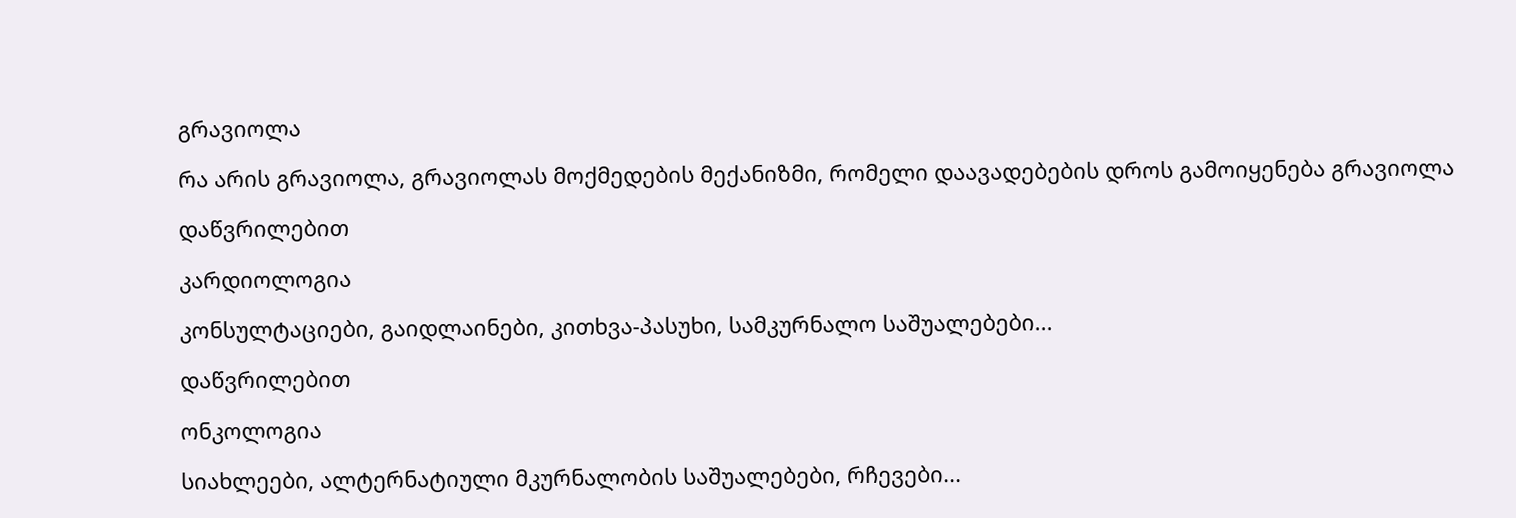გრავიოლა

რა არის გრავიოლა, გრავიოლას მოქმედების მექანიზმი, რომელი დაავადებების დროს გამოიყენება გრავიოლა

დაწვრილებით

კარდიოლოგია

კონსულტაციები, გაიდლაინები, კითხვა-პასუხი, სამკურნალო საშუალებები...

დაწვრილებით

ონკოლოგია

სიახლეები, ალტერნატიული მკურნალობის საშუალებები, რჩევები...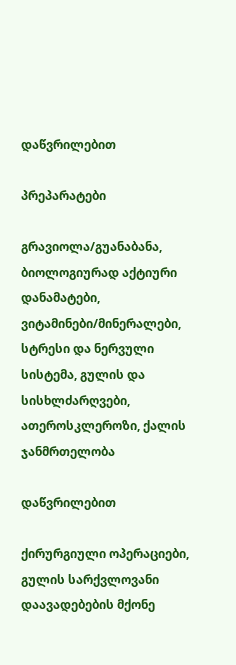დაწვრილებით

პრეპარატები

გრავიოლა/გუანაბანა, ბიოლოგიურად აქტიური დანამატები, ვიტამინები/მინერალები, სტრესი და ნერვული სისტემა, გულის და სისხლძარღვები, ათეროსკლეროზი, ქალის ჯანმრთელობა

დაწვრილებით

ქირურგიული ოპერაციები, გულის სარქვლოვანი დაავადებების მქონე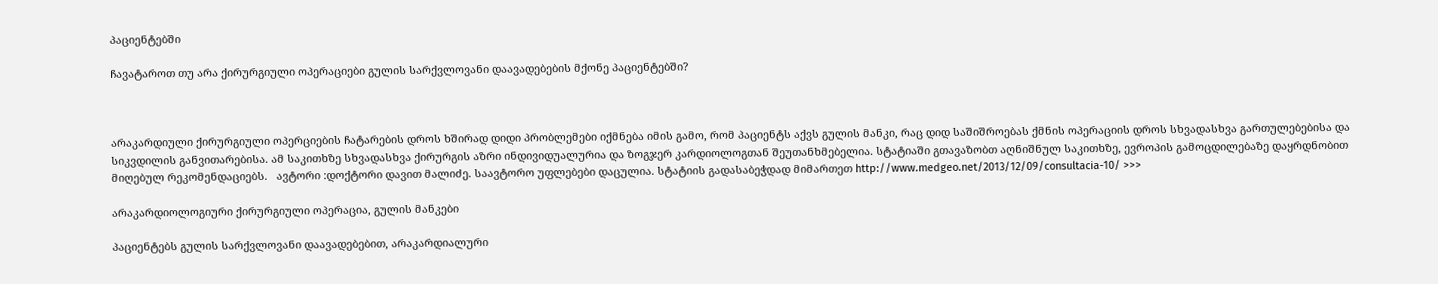პაციენტებში

ჩავატაროთ თუ არა ქირურგიული ოპერაციები გულის სარქვლოვანი დაავადებების მქონე პაციენტებში?



არაკარდიული ქირურგიული ოპერციების ჩატარების დროს ხშირად დიდი პრობლემები იქმნება იმის გამო, რომ პაციენტს აქვს გულის მანკი, რაც დიდ საშიშროებას ქმნის ოპერაციის დროს სხვადასხვა გართულებებისა და სიკვდილის განვითარებისა. ამ საკითხზე სხვადასხვა ქირურგის აზრი ინდივიდუალურია და ზოგჯერ კარდიოლოგთან შეუთანხმებელია. სტატიაში გთავაზობთ აღნიშნულ საკითხზე, ევროპის გამოცდილებაზე დაყრდნობით მიღებულ რეკომენდაციებს.   ავტორი :დოქტორი დავით მალიძე. საავტორო უფლებები დაცულია. სტატიის გადასაბეჭდად მიმართეთ http://www.medgeo.net/2013/12/09/consultacia-10/ >>>

არაკარდიოლოგიური ქირურგიული ოპერაცია, გულის მანკები

პაციენტებს გულის სარქვლოვანი დაავადებებით, არაკარდიალური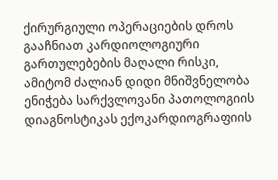ქირურგიული ოპერაციების დროს  გააჩნიათ კარდიოლოგიური გართულებების მაღალი რისკი, ამიტომ ძალიან დიდი მნიშვნელობა ენიჭება სარქვლოვანი პათოლოგიის დიაგნოსტიკას ექოკარდიოგრაფიის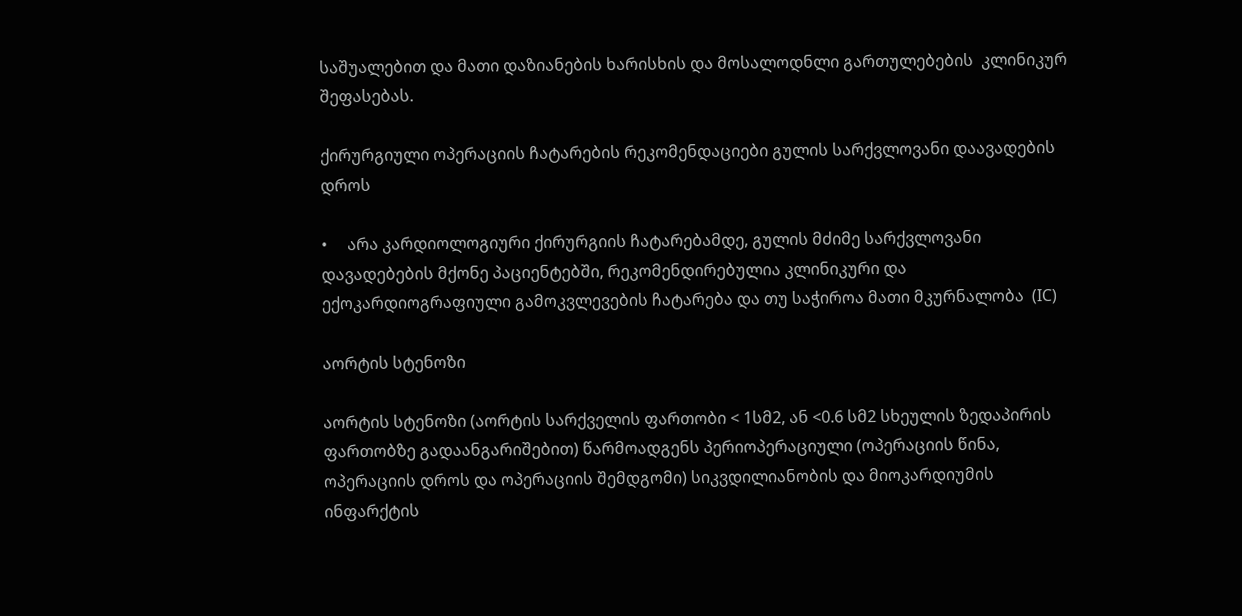საშუალებით და მათი დაზიანების ხარისხის და მოსალოდნლი გართულებების  კლინიკურ შეფასებას.

ქირურგიული ოპერაციის ჩატარების რეკომენდაციები გულის სარქვლოვანი დაავადების დროს

•     არა კარდიოლოგიური ქირურგიის ჩატარებამდე, გულის მძიმე სარქვლოვანი დავადებების მქონე პაციენტებში, რეკომენდირებულია კლინიკური და ექოკარდიოგრაფიული გამოკვლევების ჩატარება და თუ საჭიროა მათი მკურნალობა  (IC)

აორტის სტენოზი

აორტის სტენოზი (აორტის სარქველის ფართობი < 1სმ2, ან <0.6 სმ2 სხეულის ზედაპირის ფართობზე გადაანგარიშებით) წარმოადგენს პერიოპერაციული (ოპერაციის წინა, ოპერაციის დროს და ოპერაციის შემდგომი) სიკვდილიანობის და მიოკარდიუმის ინფარქტის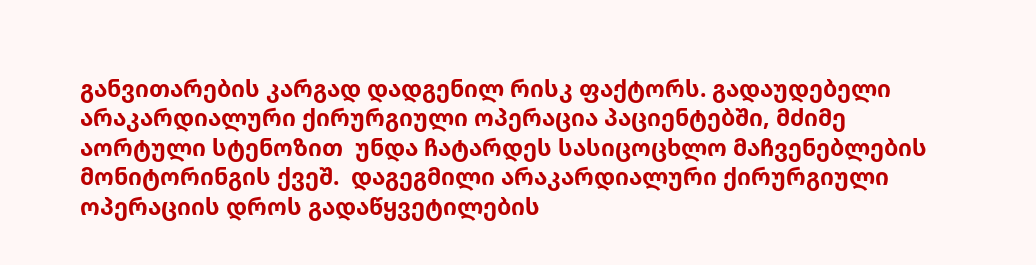განვითარების კარგად დადგენილ რისკ ფაქტორს. გადაუდებელი არაკარდიალური ქირურგიული ოპერაცია პაციენტებში, მძიმე აორტული სტენოზით  უნდა ჩატარდეს სასიცოცხლო მაჩვენებლების მონიტორინგის ქვეშ.  დაგეგმილი არაკარდიალური ქირურგიული ოპერაციის დროს გადაწყვეტილების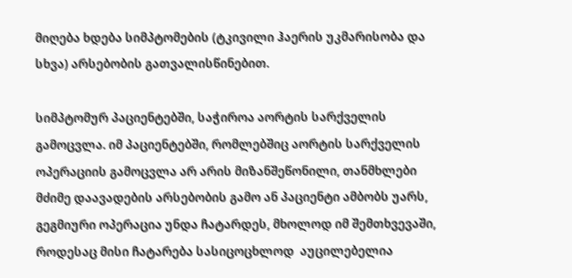მიღება ხდება სიმპტომების (ტკივილი ჰაერის უკმარისობა და სხვა) არსებობის გათვალისწინებით.

სიმპტომურ პაციენტებში, საჭიროა აორტის სარქველის გამოცვლა. იმ პაციენტებში, რომლებშიც აორტის სარქველის ოპერაციის გამოცვლა არ არის მიზანშეწონილი, თანმხლები მძიმე დაავადების არსებობის გამო ან პაციენტი ამბობს უარს, გეგმიური ოპერაცია უნდა ჩატარდეს, მხოლოდ იმ შემთხვევაში, როდესაც მისი ჩატარება სასიცოცხლოდ  აუცილებელია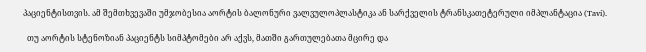პაციენტისთვის. ამ შემთხვევაში უმჯობესია აორტის ბალონური ვალვულოპლასტიკა ან სარქველის ტრანსკათეტერული იმპლანტაცია (Tavi).

  თუ აორტის სტენოზიან პაციენტს სიმპტომები არ აქვს, მათში გართულებათა მცირე და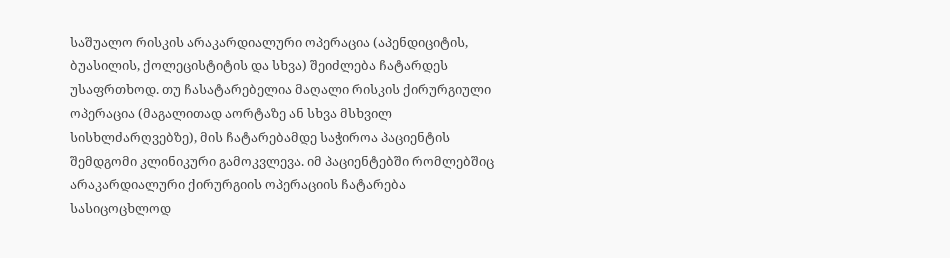საშუალო რისკის არაკარდიალური ოპერაცია (აპენდიციტის, ბუასილის, ქოლეცისტიტის და სხვა) შეიძლება ჩატარდეს უსაფრთხოდ. თუ ჩასატარებელია მაღალი რისკის ქირურგიული ოპერაცია (მაგალითად აორტაზე ან სხვა მსხვილ სისხლძარღვებზე), მის ჩატარებამდე საჭიროა პაციენტის შემდგომი კლინიკური გამოკვლევა. იმ პაციენტებში რომლებშიც არაკარდიალური ქირურგიის ოპერაციის ჩატარება სასიცოცხლოდ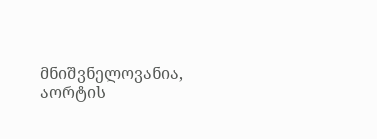მნიშვნელოვანია, აორტის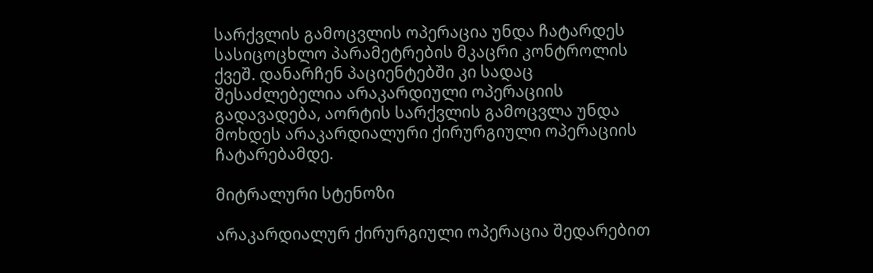სარქვლის გამოცვლის ოპერაცია უნდა ჩატარდეს სასიცოცხლო პარამეტრების მკაცრი კონტროლის ქვეშ. დანარჩენ პაციენტებში კი სადაც შესაძლებელია არაკარდიული ოპერაციის გადავადება, აორტის სარქვლის გამოცვლა უნდა მოხდეს არაკარდიალური ქირურგიული ოპერაციის ჩატარებამდე.

მიტრალური სტენოზი

არაკარდიალურ ქირურგიული ოპერაცია შედარებით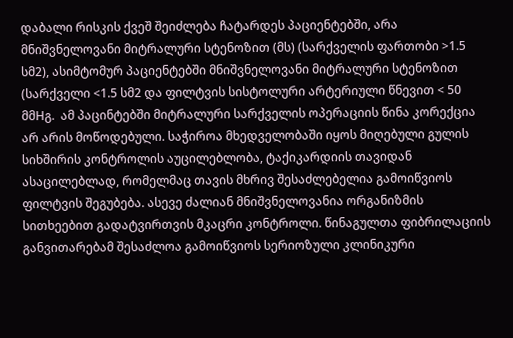დაბალი რისკის ქვეშ შეიძლება ჩატარდეს პაციენტებში, არა მნიშვნელოვანი მიტრალური სტენოზით (მს) (სარქველის ფართობი >1.5 სმ2), ასიმტომურ პაციენტებში მნიშვნელოვანი მიტრალური სტენოზით (სარქველი <1.5 სმ2 და ფილტვის სისტოლური არტერიული წნევით < 50 მმHგ.  ამ პაცინტებში მიტრალური სარქველის ოპერაციის წინა კორექცია არ არის მოწოდებული. საჭიროა მხედველობაში იყოს მიღებული გულის სიხშირის კონტროლის აუცილებლობა, ტაქიკარდიის თავიდან ასაცილებლად, რომელმაც თავის მხრივ შესაძლებელია გამოიწვიოს ფილტვის შეგუბება. ასევე ძალიან მნიშვნელოვანია ორგანიზმის სითხეებით გადატვირთვის მკაცრი კონტროლი. წინაგულთა ფიბრილაციის განვითარებამ შესაძლოა გამოიწვიოს სერიოზული კლინიკური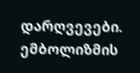დარღვევები. ემბოლიზმის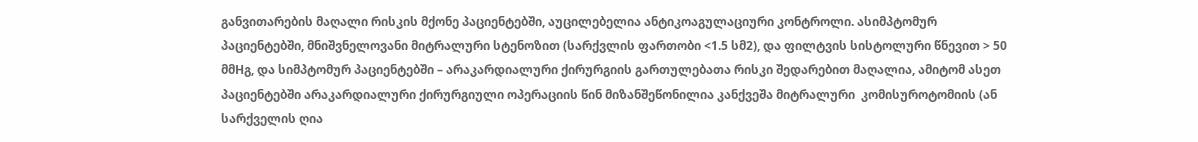განვითარების მაღალი რისკის მქონე პაციენტებში, აუცილებელია ანტიკოაგულაციური კონტროლი. ასიმპტომურ პაციენტებში, მნიშვნელოვანი მიტრალური სტენოზით (სარქვლის ფართობი <1.5 სმ2), და ფილტვის სისტოლური წნევით > 50  მმHგ, და სიმპტომურ პაციენტებში – არაკარდიალური ქირურგიის გართულებათა რისკი შედარებით მაღალია, ამიტომ ასეთ პაციენტებში არაკარდიალური ქირურგიული ოპერაციის წინ მიზანშეწონილია კანქვეშა მიტრალური  კომისუროტომიის (ან სარქველის ღია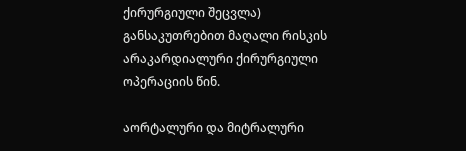ქირურგიული შეცვლა) განსაკუთრებით მაღალი რისკის არაკარდიალური ქირურგიული ოპერაციის წინ.

აორტალური და მიტრალური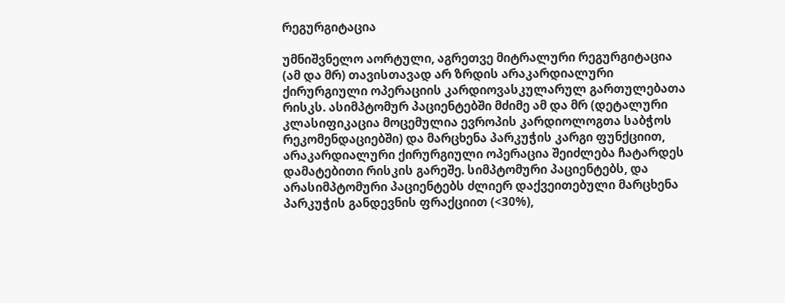რეგურგიტაცია

უმნიშვნელო აორტული, აგრეთვე მიტრალური რეგურგიტაცია (ამ და მრ) თავისთავად არ ზრდის არაკარდიალური ქირურგიული ოპერაციის კარდიოვასკულარულ გართულებათა რისკს. ასიმპტომურ პაციენტებში მძიმე ამ და მრ (დეტალური კლასიფიკაცია მოცემულია ევროპის კარდიოლოგთა საბჭოს რეკომენდაციებში) და მარცხენა პარკუჭის კარგი ფუნქციით, არაკარდიალური ქირურგიული ოპერაცია შეიძლება ჩატარდეს დამატებითი რისკის გარეშე. სიმპტომური პაციენტებს, და არასიმპტომური პაციენტებს ძლიერ დაქვეითებული მარცხენა პარკუჭის განდევნის ფრაქციით (<30%),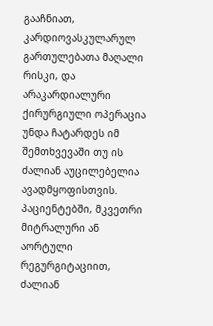გააჩნიათ, კარდიოვასკულარულ გართულებათა მაღალი რისკი, და არაკარდიალური ქირურგიული ოპერაცია უნდა ჩატარდეს იმ შემთხვევაში თუ ის ძალიან აუცილებელია ავადმყოფისთვის. პაციენტებში, მკვეთრი მიტრალური ან აორტული რეგურგიტაციით,   ძალიან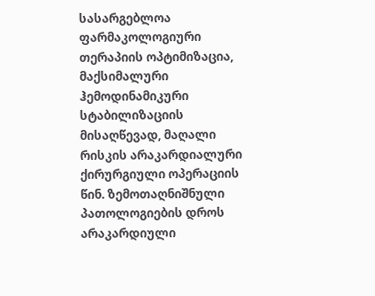სასარგებლოა ფარმაკოლოგიური თერაპიის ოპტიმიზაცია, მაქსიმალური ჰემოდინამიკური სტაბილიზაციის მისაღწევად, მაღალი რისკის არაკარდიალური ქირურგიული ოპერაციის წინ. ზემოთაღნიშნული პათოლოგიების დროს არაკარდიული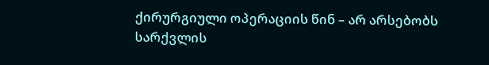ქირურგიული ოპერაციის წინ – არ არსებობს სარქვლის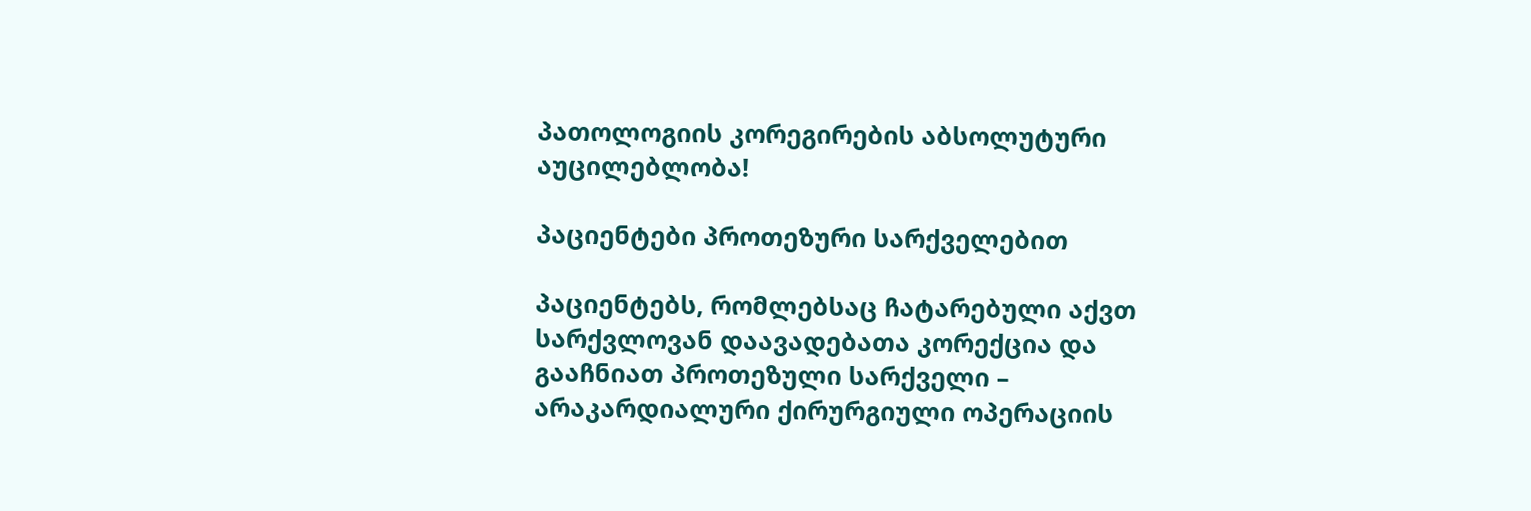პათოლოგიის კორეგირების აბსოლუტური აუცილებლობა!

პაციენტები პროთეზური სარქველებით

პაციენტებს, რომლებსაც ჩატარებული აქვთ სარქვლოვან დაავადებათა კორექცია და გააჩნიათ პროთეზული სარქველი – არაკარდიალური ქირურგიული ოპერაციის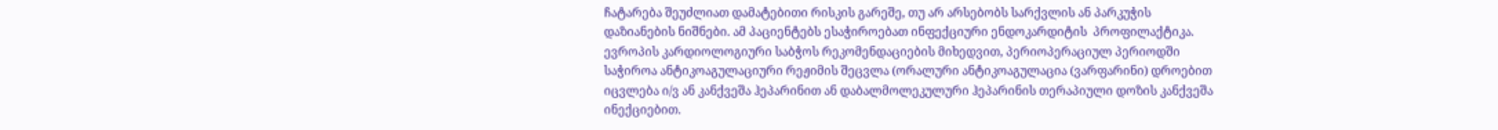ჩატარება შეუძლიათ დამატებითი რისკის გარეშე, თუ არ არსებობს სარქვლის ან პარკუჭის დაზიანების ნიშნები. ამ პაციენტებს ესაჭიროებათ ინფექციური ენდოკარდიტის  პროფილაქტიკა. ევროპის კარდიოლოგიური საბჭოს რეკომენდაციების მიხედვით, პერიოპერაციულ პერიოდში საჭიროა ანტიკოაგულაციური რეჟიმის შეცვლა (ორალური ანტიკოაგულაცია (ვარფარინი) დროებით იცვლება ი/ვ ან კანქვეშა ჰეპარინით ან დაბალმოლეკულური ჰეპარინის თერაპიული დოზის კანქვეშა ინექციებით.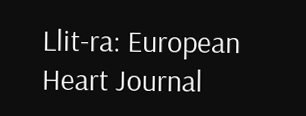Llit-ra: European Heart Journal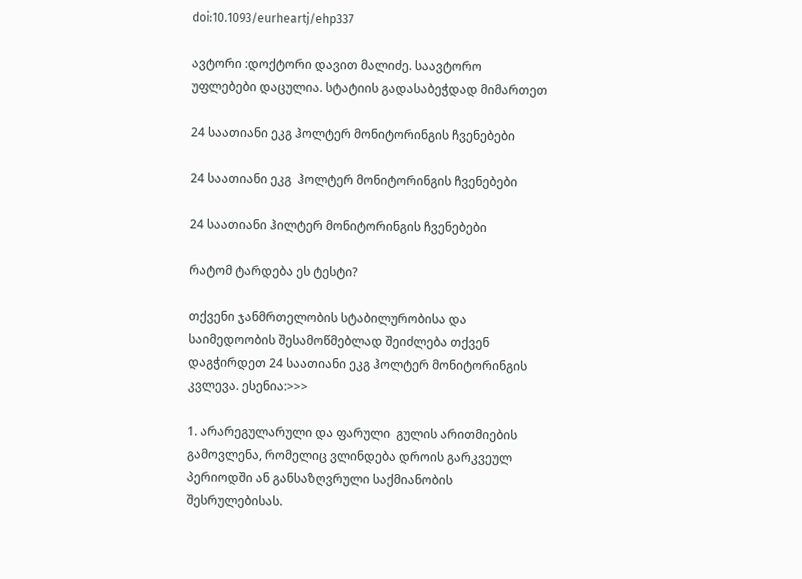doi:10.1093/eurheartj/ehp337

ავტორი :დოქტორი დავით მალიძე. საავტორო უფლებები დაცულია. სტატიის გადასაბეჭდად მიმართეთ

24 საათიანი ეკგ ჰოლტერ მონიტორინგის ჩვენებები

24 საათიანი ეკგ  ჰოლტერ მონიტორინგის ჩვენებები

24 საათიანი ჰილტერ მონიტორინგის ჩვენებები

რატომ ტარდება ეს ტესტი?

თქვენი ჯანმრთელობის სტაბილურობისა და საიმედოობის შესამოწმებლად შეიძლება თქვენ დაგჭირდეთ 24 საათიანი ეკგ ჰოლტერ მონიტორინგის კვლევა. ესენია:>>>

1. არარეგულარული და ფარული  გულის არითმიების გამოვლენა, რომელიც ვლინდება დროის გარკვეულ პერიოდში ან განსაზღვრული საქმიანობის შესრულებისას.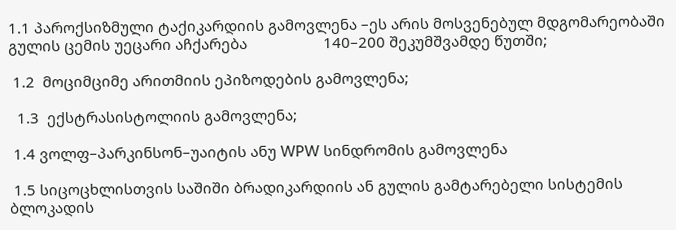1.1 პაროქსიზმული ტაქიკარდიის გამოვლენა –ეს არის მოსვენებულ მდგომარეობაში გულის ცემის უეცარი აჩქარება                   140–200 შეკუმშვამდე წუთში;

 1.2  მოციმციმე არითმიის ეპიზოდების გამოვლენა;

  1.3  ექსტრასისტოლიის გამოვლენა;

 1.4 ვოლფ–პარკინსონ–უაიტის ანუ WPW სინდრომის გამოვლენა

 1.5 სიცოცხლისთვის საშიში ბრადიკარდიის ან გულის გამტარებელი სისტემის ბლოკადის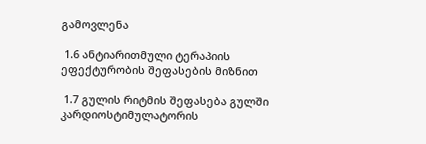გამოვლენა

 1.6 ანტიარითმული ტერაპიის ეფექტურობის შეფასების მიზნით

 1.7 გულის რიტმის შეფასება გულში კარდიოსტიმულატორის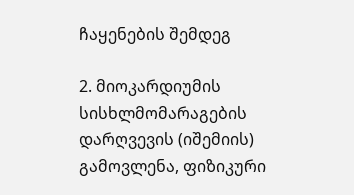ჩაყენების შემდეგ

2. მიოკარდიუმის სისხლმომარაგების დარღვევის (იშემიის) გამოვლენა, ფიზიკური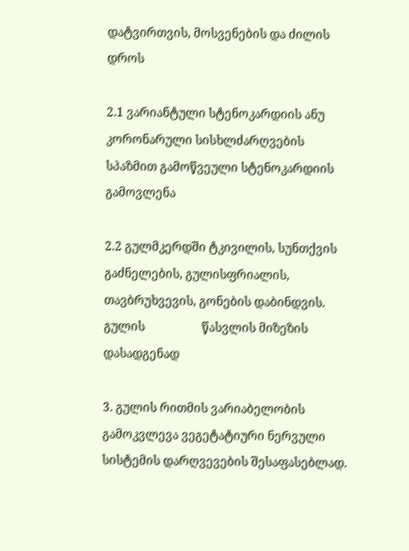დატვირთვის, მოსვენების და ძილის        დროს

2.1 ვარიანტული სტენოკარდიის ანუ კორონარული სისხლძარღვების სპაზმით გამოწვეული სტენოკარდიის გამოვლენა

2.2 გულმკერდში ტკივილის, სუნთქვის გაძნელების, გულისფრიალის, თავბრუხვევის, გონების დაბინდვის. გულის                   წასვლის მიზეზის დასადგენად

3. გულის რითმის ვარიაბელობის გამოკვლევა ვეგეტატიური ნერვული სისტემის დარღვევების შესაფასებლად.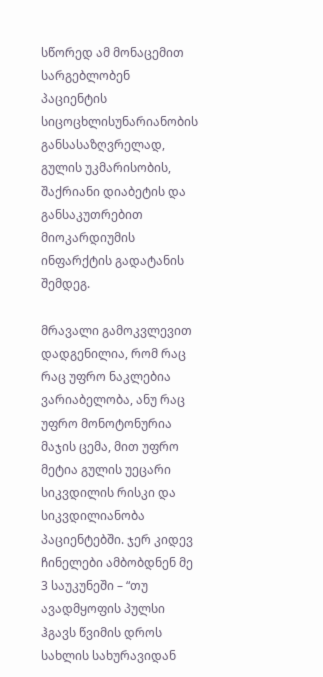სწორედ ამ მონაცემით სარგებლობენ პაციენტის სიცოცხლისუნარიანობის განსასაზღვრელად, გულის უკმარისობის, შაქრიანი დიაბეტის და განსაკუთრებით მიოკარდიუმის ინფარქტის გადატანის შემდეგ.

მრავალი გამოკვლევით დადგენილია, რომ რაც რაც უფრო ნაკლებია ვარიაბელობა, ანუ რაც უფრო მონოტონურია მაჯის ცემა, მით უფრო მეტია გულის უეცარი სიკვდილის რისკი და სიკვდილიანობა პაციენტებში. ჯერ კიდევ ჩინელები ამბობდნენ მე 3 საუკუნეში – “თუ ავადმყოფის პულსი ჰგავს წვიმის დროს სახლის სახურავიდან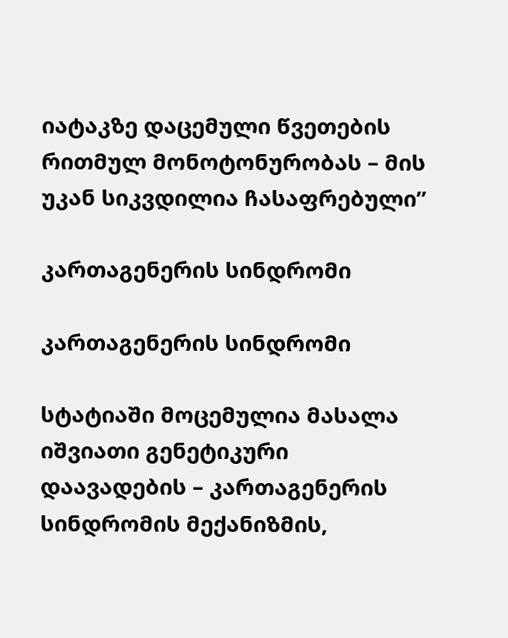იატაკზე დაცემული წვეთების რითმულ მონოტონურობას – მის უკან სიკვდილია ჩასაფრებული”

კართაგენერის სინდრომი

კართაგენერის სინდრომი

სტატიაში მოცემულია მასალა იშვიათი გენეტიკური დაავადების – კართაგენერის სინდრომის მექანიზმის,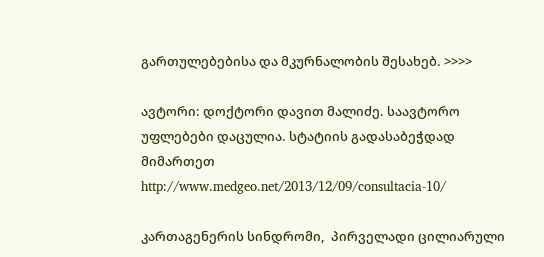გართულებებისა და მკურნალობის შესახებ. >>>>

ავტორი: დოქტორი დავით მალიძე. საავტორო უფლებები დაცულია. სტატიის გადასაბეჭდად მიმართეთ http://www.medgeo.net/2013/12/09/consultacia-10/

კართაგენერის სინდრომი,  პირველადი ცილიარული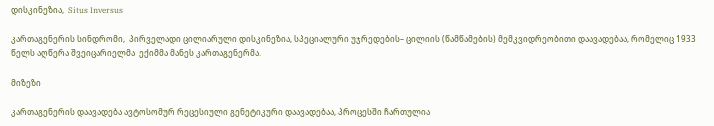დისკინეზია,  Situs Inversus

კართაგენერის სინდრომი,  პირველადი ცილიარული დისკინეზია, სპეციალური უჯრედების– ცილიის (წამწამების) მემკვიდრეობითი დაავადებაა, რომელიც 1933 წელს აღწერა შვეიცარიელმა  ექიმმა მანეს კართაგენერმა.

მიზეზი

კართაგენერის დაავადება ავტოსომურ რეცესიული გენეტიკური დაავადებაა, პროცესში ჩართულია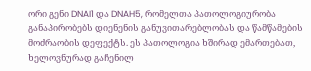ორი გენი DNAI1 და DNAH5, რომელთა პათოლოგიურობა განაპირობებს დიენენის განუვითარებლობას და წამწამების მოძრაობის დეფექტს. ეს პათოლოგია ხშირად ემართებათ, ხელოვნურად გაჩენილ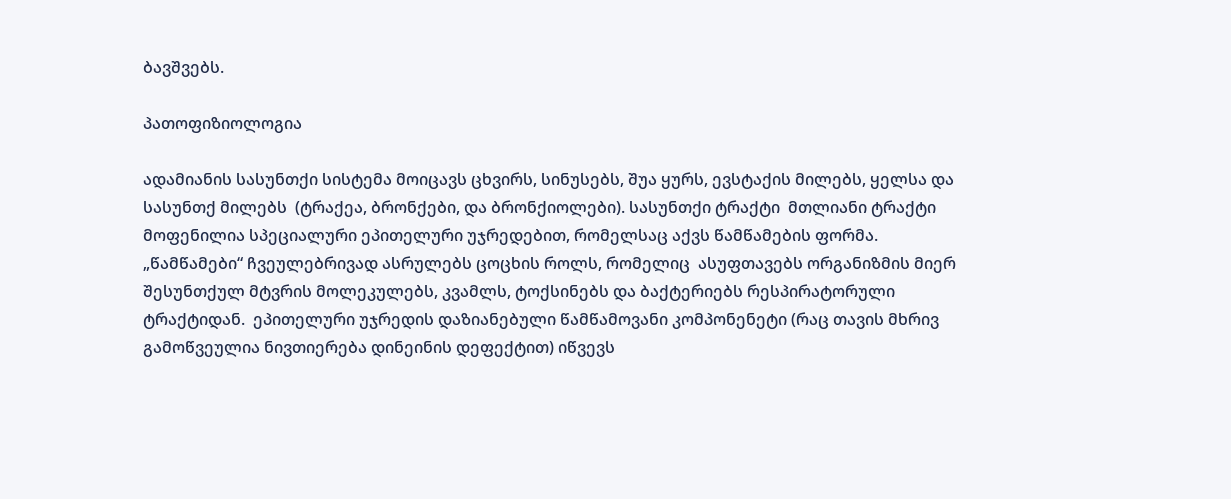ბავშვებს.

პათოფიზიოლოგია

ადამიანის სასუნთქი სისტემა მოიცავს ცხვირს, სინუსებს, შუა ყურს, ევსტაქის მილებს, ყელსა და სასუნთქ მილებს  (ტრაქეა, ბრონქები, და ბრონქიოლები). სასუნთქი ტრაქტი  მთლიანი ტრაქტი მოფენილია სპეციალური ეპითელური უჯრედებით, რომელსაც აქვს წამწამების ფორმა. „წამწამები“ ჩვეულებრივად ასრულებს ცოცხის როლს, რომელიც  ასუფთავებს ორგანიზმის მიერ შესუნთქულ მტვრის მოლეკულებს, კვამლს, ტოქსინებს და ბაქტერიებს რესპირატორული ტრაქტიდან.  ეპითელური უჯრედის დაზიანებული წამწამოვანი კომპონენეტი (რაც თავის მხრივ გამოწვეულია ნივთიერება დინეინის დეფექტით) იწვევს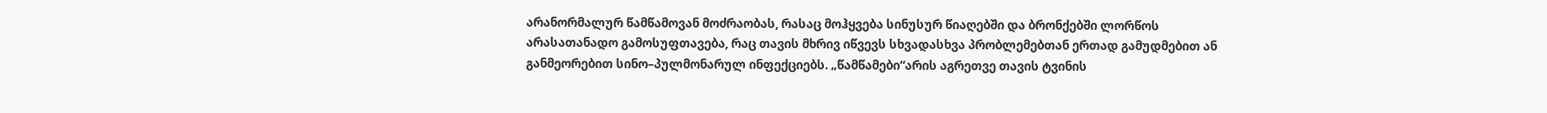არანორმალურ წამწამოვან მოძრაობას, რასაც მოჰყვება სინუსურ წიაღებში და ბრონქებში ლორწოს არასათანადო გამოსუფთავება, რაც თავის მხრივ იწვევს სხვადასხვა პრობლემებთან ერთად გამუდმებით ან განმეორებით სინო–პულმონარულ ინფექციებს. „წამწამები“არის აგრეთვე თავის ტვინის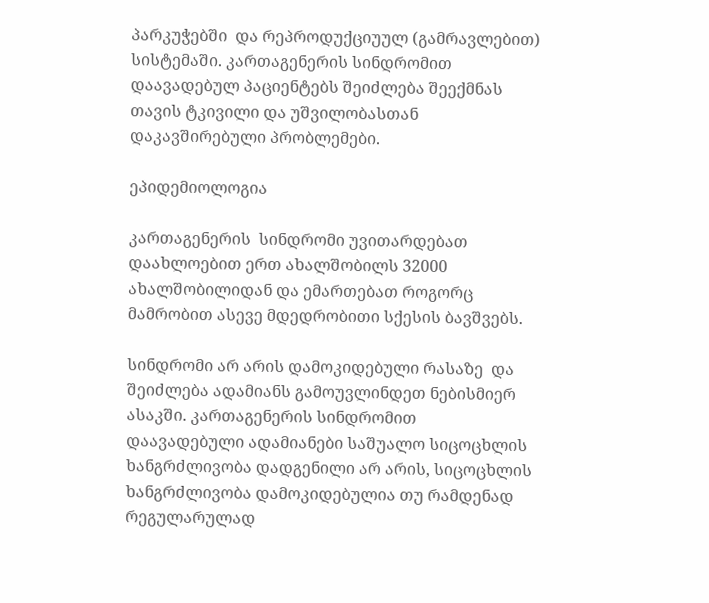პარკუჭებში  და რეპროდუქციუულ (გამრავლებით) სისტემაში. კართაგენერის სინდრომით დაავადებულ პაციენტებს შეიძლება შეექმნას თავის ტკივილი და უშვილობასთან დაკავშირებული პრობლემები.

ეპიდემიოლოგია

კართაგენერის  სინდრომი უვითარდებათ დაახლოებით ერთ ახალშობილს 32000 ახალშობილიდან და ემართებათ როგორც მამრობით ასევე მდედრობითი სქესის ბავშვებს.

სინდრომი არ არის დამოკიდებული რასაზე  და შეიძლება ადამიანს გამოუვლინდეთ ნებისმიერ ასაკში. კართაგენერის სინდრომით დაავადებული ადამიანები საშუალო სიცოცხლის ხანგრძლივობა დადგენილი არ არის, სიცოცხლის ხანგრძლივობა დამოკიდებულია თუ რამდენად რეგულარულად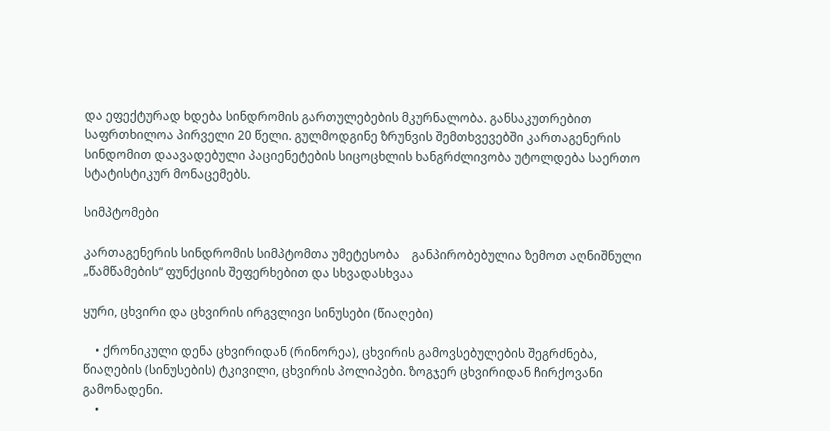და ეფექტურად ხდება სინდრომის გართულებების მკურნალობა. განსაკუთრებით საფრთხილოა პირველი 20 წელი. გულმოდგინე ზრუნვის შემთხვევებში კართაგენერის სინდომით დაავადებული პაციენეტების სიცოცხლის ხანგრძლივობა უტოლდება საერთო სტატისტიკურ მონაცემებს.

სიმპტომები

კართაგენერის სინდრომის სიმპტომთა უმეტესობა    განპირობებულია ზემოთ აღნიშნული „წამწამების“ ფუნქციის შეფერხებით და სხვადასხვაა

ყური, ცხვირი და ცხვირის ირგვლივი სინუსები (წიაღები)

    • ქრონიკული დენა ცხვირიდან (რინორეა), ცხვირის გამოვსებულების შეგრძნება, წიაღების (სინუსების) ტკივილი, ცხვირის პოლიპები. ზოგჯერ ცხვირიდან ჩირქოვანი გამონადენი.
    •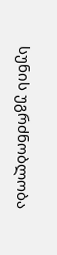სუნის უგრძნობლობა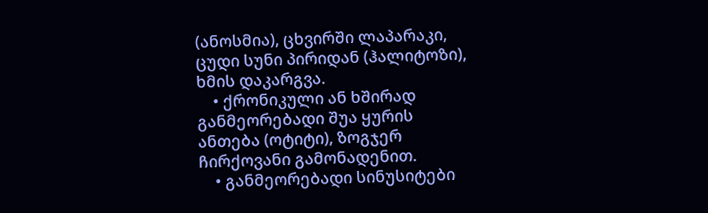(ანოსმია), ცხვირში ლაპარაკი, ცუდი სუნი პირიდან (ჰალიტოზი), ხმის დაკარგვა.
    • ქრონიკული ან ხშირად განმეორებადი შუა ყურის ანთება (ოტიტი), ზოგჯერ ჩირქოვანი გამონადენით.
    • განმეორებადი სინუსიტები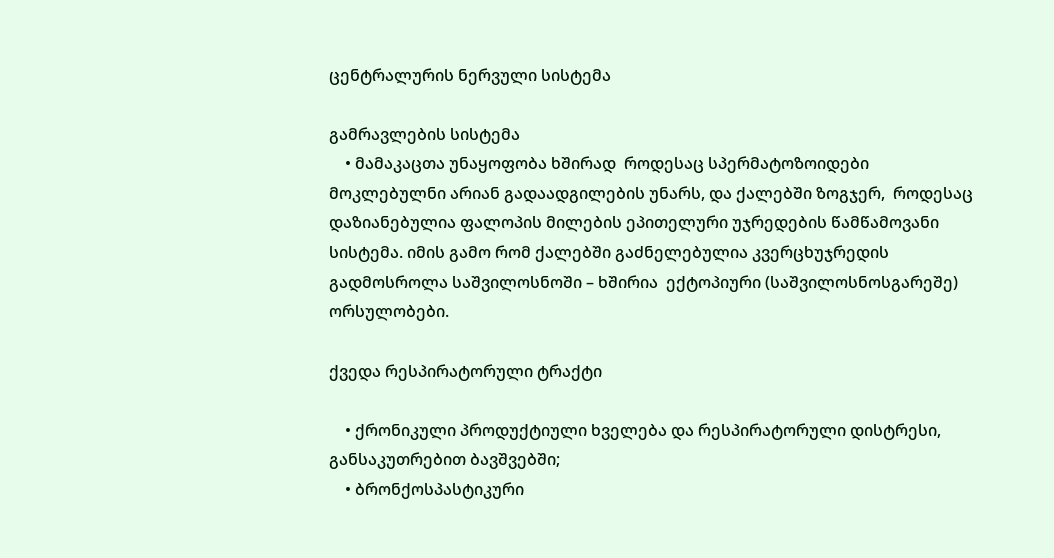ცენტრალურის ნერვული სისტემა

გამრავლების სისტემა
    • მამაკაცთა უნაყოფობა ხშირად  როდესაც სპერმატოზოიდები მოკლებულნი არიან გადაადგილების უნარს, და ქალებში ზოგჯერ,  როდესაც დაზიანებულია ფალოპის მილების ეპითელური უჯრედების წამწამოვანი სისტემა. იმის გამო რომ ქალებში გაძნელებულია კვერცხუჯრედის გადმოსროლა საშვილოსნოში – ხშირია  ექტოპიური (საშვილოსნოსგარეშე) ორსულობები.

ქვედა რესპირატორული ტრაქტი

    • ქრონიკული პროდუქტიული ხველება და რესპირატორული დისტრესი, განსაკუთრებით ბავშვებში;
    • ბრონქოსპასტიკური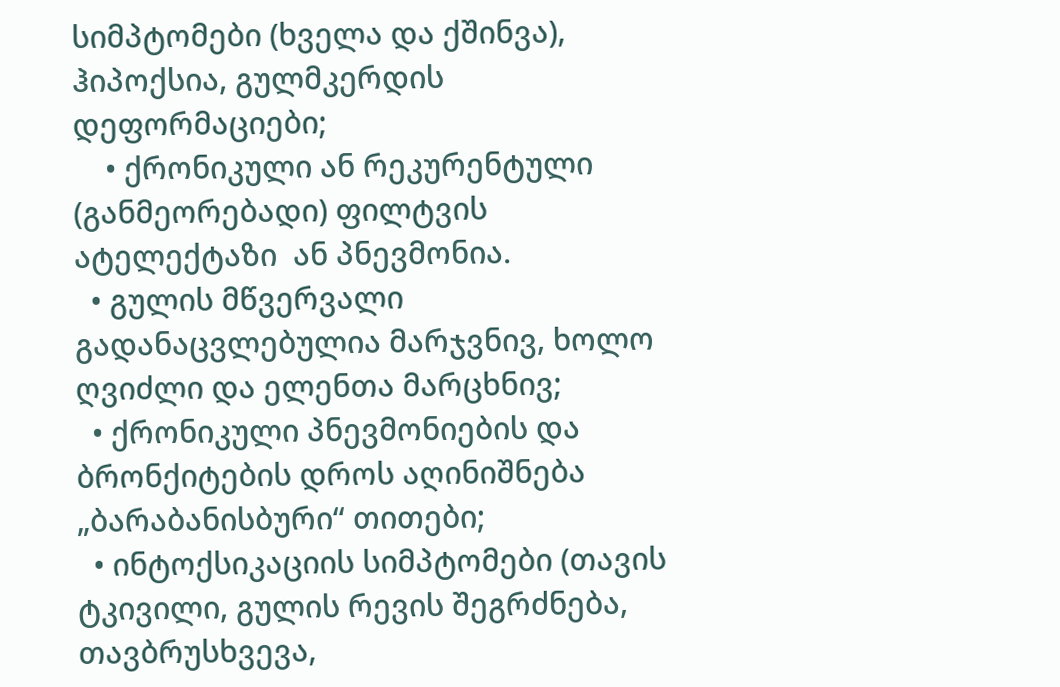სიმპტომები (ხველა და ქშინვა), ჰიპოქსია, გულმკერდის დეფორმაციები;
    • ქრონიკული ან რეკურენტული (განმეორებადი) ფილტვის ატელექტაზი  ან პნევმონია.
  • გულის მწვერვალი გადანაცვლებულია მარჯვნივ, ხოლო ღვიძლი და ელენთა მარცხნივ;
  • ქრონიკული პნევმონიების და ბრონქიტების დროს აღინიშნება „ბარაბანისბური“ თითები;
  • ინტოქსიკაციის სიმპტომები (თავის ტკივილი, გულის რევის შეგრძნება, თავბრუსხვევა,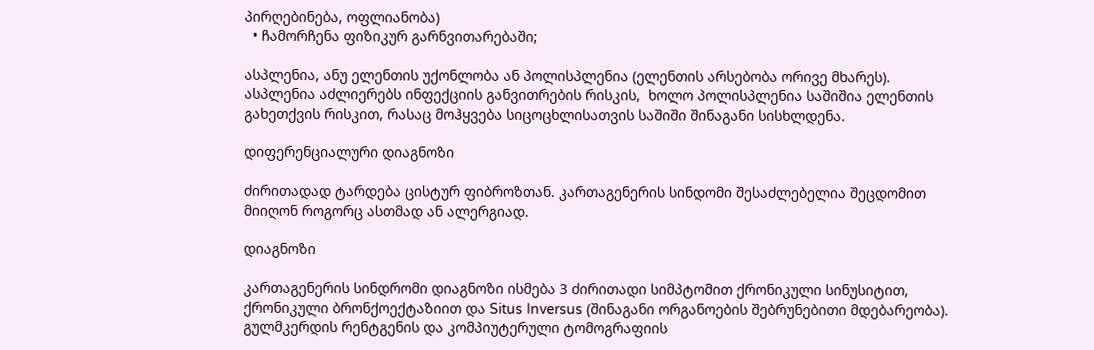პირღებინება, ოფლიანობა)
  • ჩამორჩენა ფიზიკურ გარნვითარებაში;

ასპლენია, ანუ ელენთის უქონლობა ან პოლისპლენია (ელენთის არსებობა ორივე მხარეს). ასპლენია აძლიერებს ინფექციის განვითრების რისკის,  ხოლო პოლისპლენია საშიშია ელენთის გახეთქვის რისკით, რასაც მოჰყვება სიცოცხლისათვის საშიში შინაგანი სისხლდენა.

დიფერენციალური დიაგნოზი

ძირითადად ტარდება ცისტურ ფიბროზთან. კართაგენერის სინდომი შესაძლებელია შეცდომით მიიღონ როგორც ასთმად ან ალერგიად.

დიაგნოზი

კართაგენერის სინდრომი დიაგნოზი ისმება 3 ძირითადი სიმპტომით ქრონიკული სინუსიტით, ქრონიკული ბრონქოექტაზიით და Situs Inversus (შინაგანი ორგანოების შებრუნებითი მდებარეობა). გულმკერდის რენტგენის და კომპიუტერული ტომოგრაფიის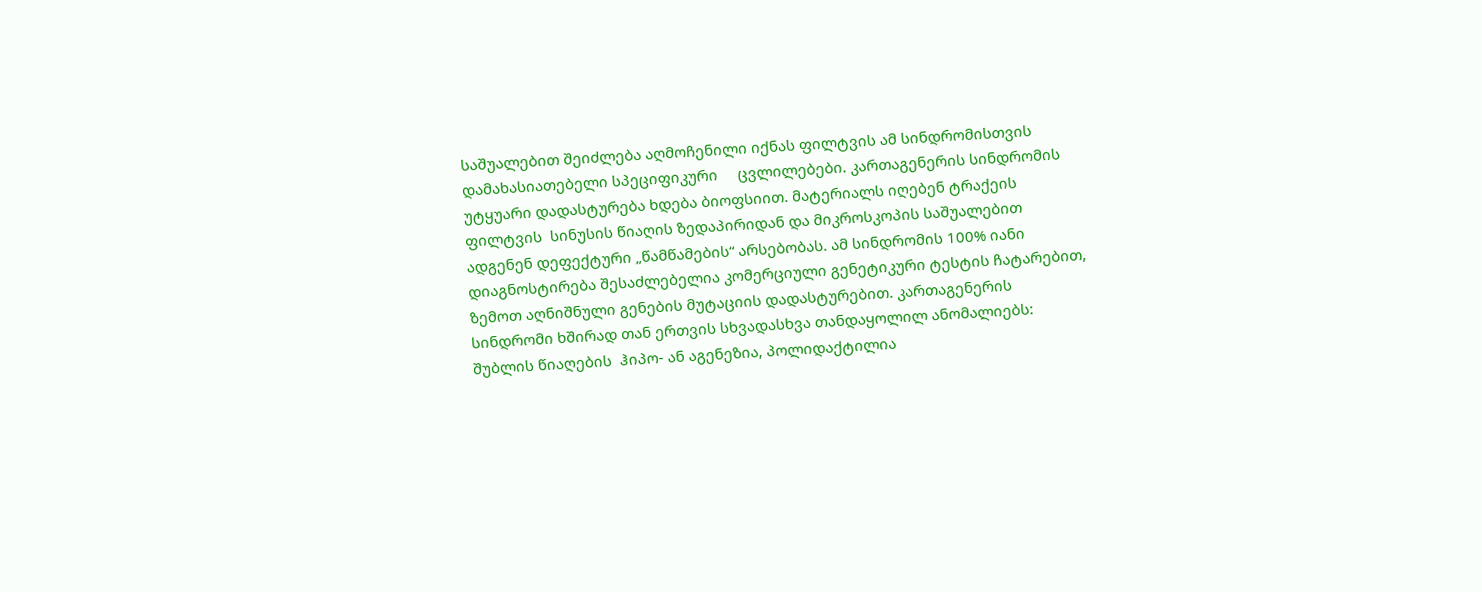საშუალებით შეიძლება აღმოჩენილი იქნას ფილტვის ამ სინდრომისთვის დამახასიათებელი სპეციფიკური     ცვლილებები. კართაგენერის სინდრომის უტყუარი დადასტურება ხდება ბიოფსიით. მატერიალს იღებენ ტრაქეის ფილტვის  სინუსის წიაღის ზედაპირიდან და მიკროსკოპის საშუალებით ადგენენ დეფექტური „წამწამების“ არსებობას. ამ სინდრომის 100% იანი დიაგნოსტირება შესაძლებელია კომერციული გენეტიკური ტესტის ჩატარებით, ზემოთ აღნიშნული გენების მუტაციის დადასტურებით. კართაგენერის სინდრომი ხშირად თან ერთვის სხვადასხვა თანდაყოლილ ანომალიებს: შუბლის წიაღების  ჰიპო- ან აგენეზია, პოლიდაქტილია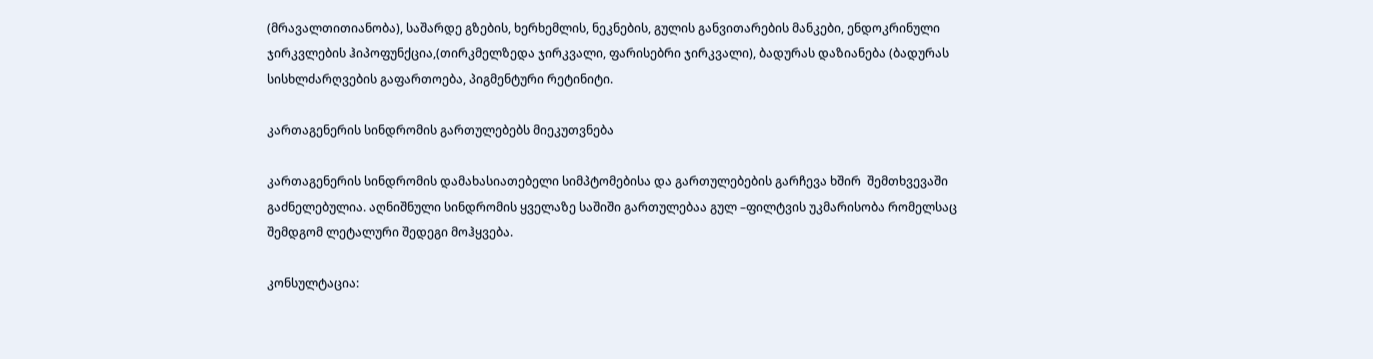(მრავალთითიანობა), საშარდე გზების, ხერხემლის, ნეკნების, გულის განვითარების მანკები, ენდოკრინული ჯირკვლების ჰიპოფუნქცია,(თირკმელზედა ჯირკვალი, ფარისებრი ჯირკვალი), ბადურას დაზიანება (ბადურას სისხლძარღვების გაფართოება, პიგმენტური რეტინიტი.

კართაგენერის სინდრომის გართულებებს მიეკუთვნება

კართაგენერის სინდრომის დამახასიათებელი სიმპტომებისა და გართულებების გარჩევა ხშირ  შემთხვევაში გაძნელებულია. აღნიშნული სინდრომის ყველაზე საშიში გართულებაა გულ –ფილტვის უკმარისობა რომელსაც შემდგომ ლეტალური შედეგი მოჰყვება.

კონსულტაცია: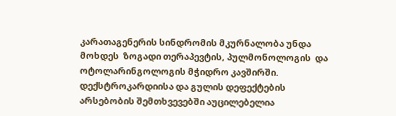კარათაგენერის სინდრომის მკურნალობა უნდა მოხდეს  ზოგადი თერაპევტის, პულმონოლოგის  და ოტოლარინგოლოგის მჭიდრო კავშირში. დექსტროკარდიისა და გულის დეფექტების არსებობის შემთხვევებში აუცილებელია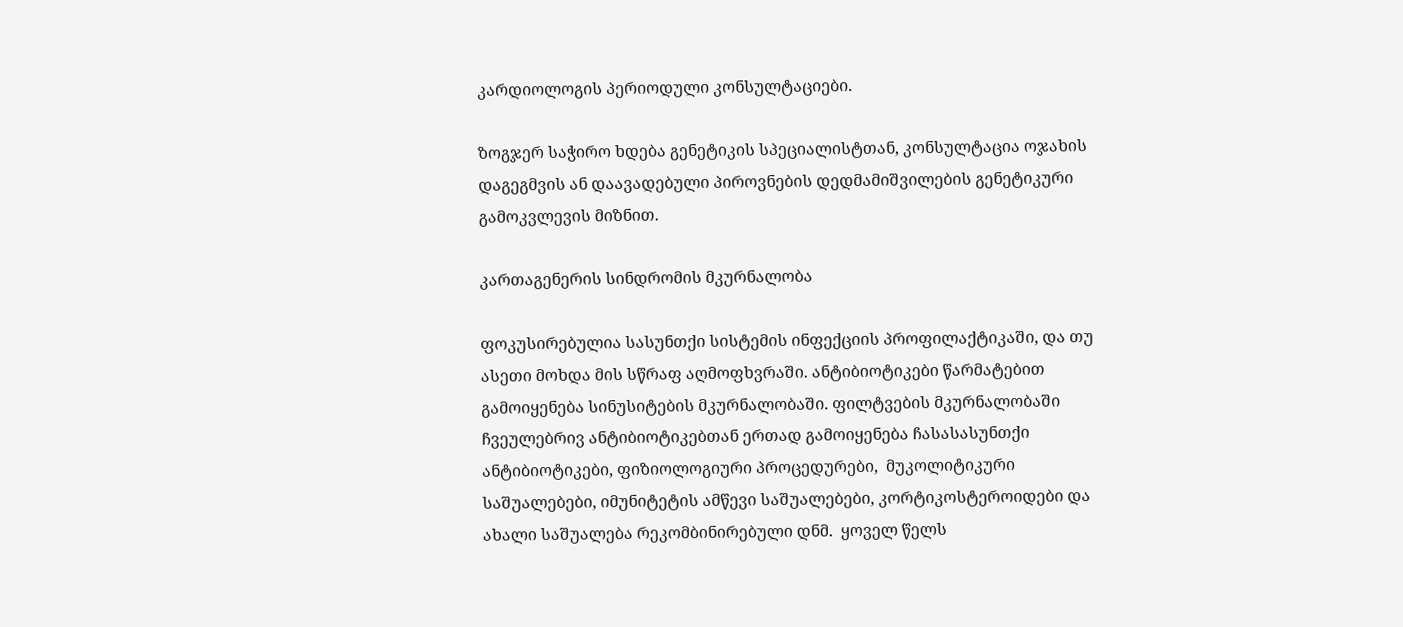კარდიოლოგის პერიოდული კონსულტაციები.

ზოგჯერ საჭირო ხდება გენეტიკის სპეციალისტთან, კონსულტაცია ოჯახის დაგეგმვის ან დაავადებული პიროვნების დედმამიშვილების გენეტიკური გამოკვლევის მიზნით.

კართაგენერის სინდრომის მკურნალობა

ფოკუსირებულია სასუნთქი სისტემის ინფექციის პროფილაქტიკაში, და თუ ასეთი მოხდა მის სწრაფ აღმოფხვრაში. ანტიბიოტიკები წარმატებით გამოიყენება სინუსიტების მკურნალობაში. ფილტვების მკურნალობაში ჩვეულებრივ ანტიბიოტიკებთან ერთად გამოიყენება ჩასასასუნთქი ანტიბიოტიკები, ფიზიოლოგიური პროცედურები,  მუკოლიტიკური საშუალებები, იმუნიტეტის ამწევი საშუალებები, კორტიკოსტეროიდები და ახალი საშუალება რეკომბინირებული დნმ.  ყოველ წელს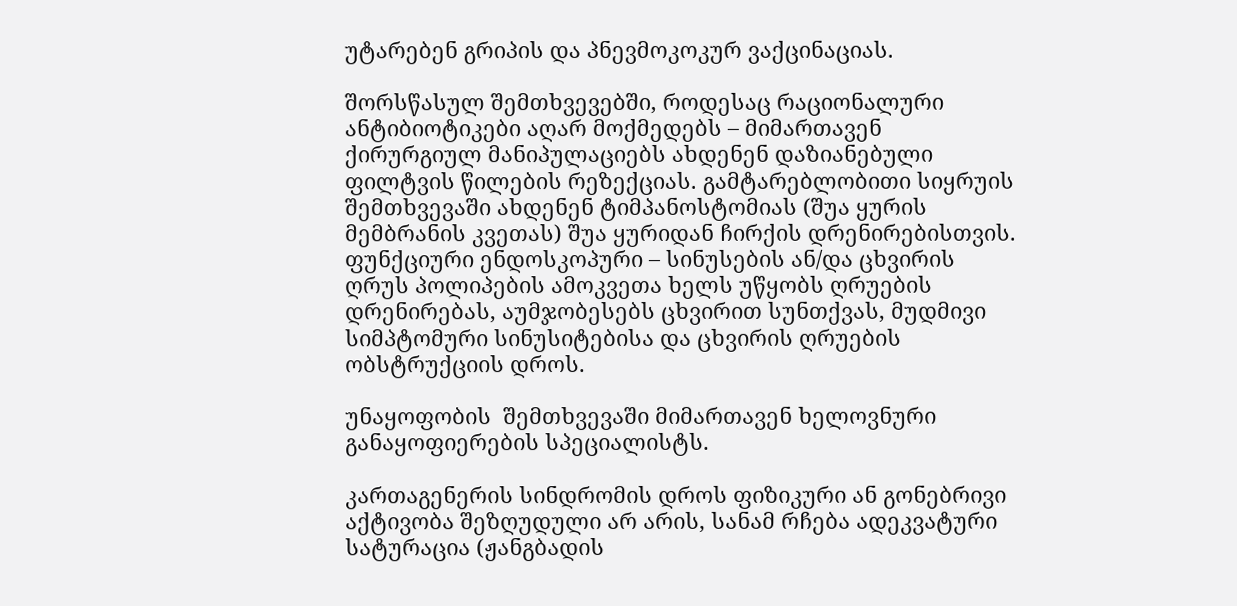უტარებენ გრიპის და პნევმოკოკურ ვაქცინაციას.

შორსწასულ შემთხვევებში, როდესაც რაციონალური ანტიბიოტიკები აღარ მოქმედებს – მიმართავენ ქირურგიულ მანიპულაციებს ახდენენ დაზიანებული ფილტვის წილების რეზექციას. გამტარებლობითი სიყრუის შემთხვევაში ახდენენ ტიმპანოსტომიას (შუა ყურის მემბრანის კვეთას) შუა ყურიდან ჩირქის დრენირებისთვის.  ფუნქციური ენდოსკოპური – სინუსების ან/და ცხვირის ღრუს პოლიპების ამოკვეთა ხელს უწყობს ღრუების დრენირებას, აუმჯობესებს ცხვირით სუნთქვას, მუდმივი სიმპტომური სინუსიტებისა და ცხვირის ღრუების ობსტრუქციის დროს.

უნაყოფობის  შემთხვევაში მიმართავენ ხელოვნური განაყოფიერების სპეციალისტს.

კართაგენერის სინდრომის დროს ფიზიკური ან გონებრივი აქტივობა შეზღუდული არ არის, სანამ რჩება ადეკვატური სატურაცია (ჟანგბადის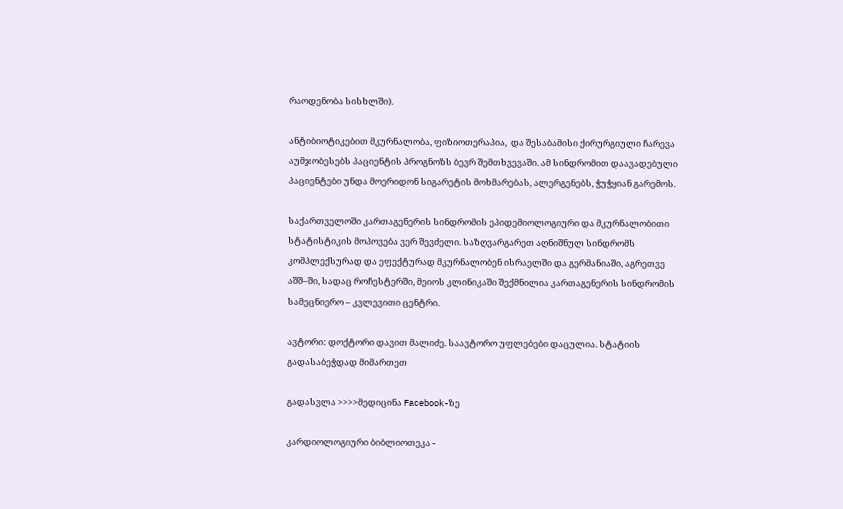რაოდენობა სისხლში).

ანტიბიოტიკებით მკურნალობა, ფიზიოთერაპია,  და შესაბამისი ქირურგიული ჩარევა აუმჯობესებს პაციენტის პროგნოზს ბევრ შემთხვევაში. ამ სინდრომით დაავადებული პაციენტები უნდა მოერიდონ სიგარეტის მოხმარებას, ალერგენებს, ჭუჭყიან გარემოს.

საქართველოში კართაგენერის სინდრომის ეპიდემიოლოგიური და მკურნალობითი სტატისტიკის მოპოვება ვერ შევძელი. საზღვარგარეთ აღნიშნულ სინდრომს კომპლექსურად და ეფექტურად მკურნალობენ ისრაელში და გერმანიაში, აგრეთვე აშშ–ში, სადაც როჩესტერში, მეიოს კლინიკაში შექმნილია კართაგენერის სინდრომის სამეცნიერო – კვლევითი ცენტრი.

ავტორი: დოქტორი დავით მალიძე. საავტორო უფლებები დაცულია. სტატიის გადასაბეჭდად მიმართეთ

გადასვლა >>>>მედიცინა Facebook-ზე

კარდიოლოგიური ბიბლიოთეკა -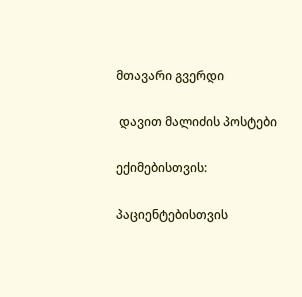მთავარი გვერდი

 დავით მალიძის პოსტები

ექიმებისთვის:

პაციენტებისთვის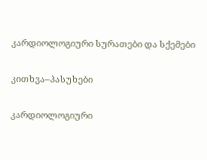კარდიოლოგიური სურათები და სქემები

კითხვა–პასუხები

კარდიოლოგიური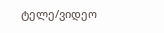ტელე/ვიდეო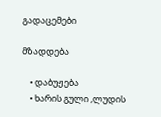გადაცემები

მზადდება

    • დაბუჟება
    • ხარის გული ,ლუდის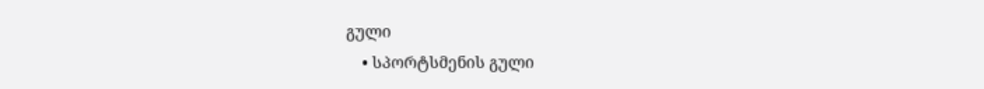გული
    • სპორტსმენის გული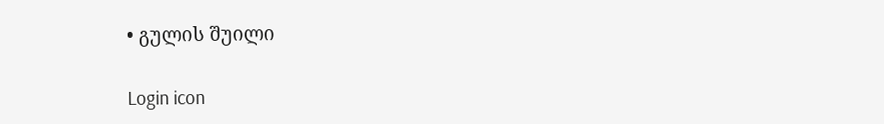• გულის შუილი

Login icon